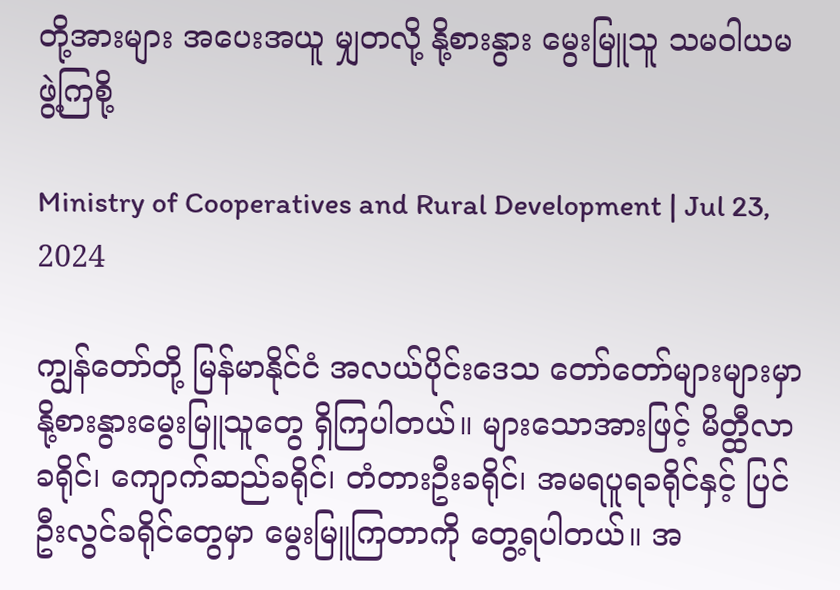တို့အားများ အပေးအယူ မျှတလို့ နို့စားနွား မွေးမြူသူ သမဝါယမ ဖွဲ့ကြစို့

Ministry of Cooperatives and Rural Development | Jul 23, 2024

ကျွန်တော်တို့ မြန်မာနိုင်ငံ အလယ်ပိုင်းဒေသ တော်တော်များများမှာ နို့စားနွားမွေးမြူသူတွေ ရှိကြပါတယ်။ များသောအားဖြင့် မိတ္ထီလာခရိုင်၊ ကျောက်ဆည်ခရိုင်၊ တံတားဦးခရိုင်၊ အမရပူရခရိုင်နှင့် ပြင်ဦးလွင်ခရိုင်တွေမှာ မွေးမြူကြတာကို တွေ့ရပါတယ်။ အ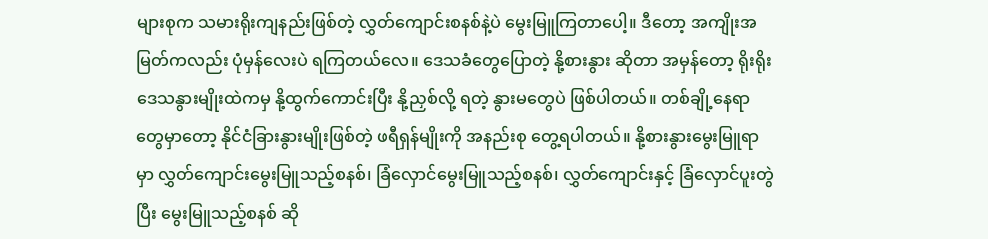များစုက သမားရိုးကျနည်းဖြစ်တဲ့ လွှတ်ကျောင်းစနစ်နဲ့ပဲ မွေးမြူကြတာပေါ့။ ဒီတော့ အကျိုးအမြတ်ကလည်း ပုံမှန်လေးပဲ ရကြတယ်လေ။ ဒေသခံတွေပြောတဲ့ နို့စားနွား ဆိုတာ အမှန်တော့ ရိုးရိုးဒေသနွားမျိုးထဲကမှ နို့ထွက်ကောင်းပြီး နို့ညှစ်လို့ ရတဲ့ နွားမတွေပဲ ဖြစ်ပါတယ်။ တစ်ချို့နေရာတွေမှာတော့ နိုင်ငံခြားနွားမျိုးဖြစ်တဲ့ ဖရီရှန်မျိုးကို အနည်းစု တွေ့ရပါတယ်။ နို့စားနွားမွေးမြူရာမှာ လွှတ်ကျောင်းမွေးမြူသည့်စနစ်၊ ခြံလှောင်မွေးမြူသည့်စနစ်၊ လွှတ်ကျောင်းနှင့် ခြံလှောင်ပူးတွဲပြီး မွေးမြူသည့်စနစ် ဆို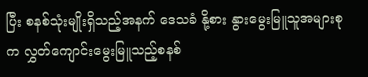ပြီး စနစ်သုံးမျိုးရှိသည့်အနက် ဒေသခံ နို့စား နွားမွေးမြူသူအများစုက လွှတ်ကျောင်းမွေးမြူသည့်စနစ်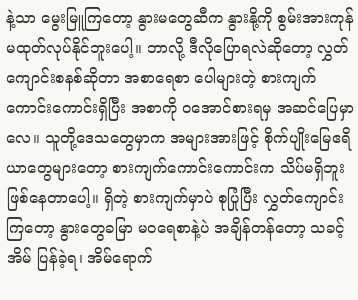နဲ့သာ မွေးမြူကြတော့ နွားမတွေဆီက နွားနို့ကို စွမ်းအားကုန် မထုတ်လုပ်နိုင်ဘူးပေါ့။ ဘာလို့ ဒီလိုပြောရလဲဆိုတော့ လွှတ်ကျောင်းစနစ်ဆိုတာ အစာရေစာ ပေါများတဲ့ စားကျက်ကောင်းကောင်းရှိပြီး အစာကို ဝအောင်စားရမှ အဆင်ပြေမှာလေ။ သူတို့ဒေသတွေမှာက အများအားဖြင့် စိုက်ပျိုးမြေဧရိယာတွေများတော့ စားကျက်ကောင်းကောင်းက သိပ်မရှိဘူး ဖြစ်နေတာပေါ့။ ရှိတဲ့ စားကျက်မှာပဲ စုပြုံပြီး လွှတ်ကျောင်းကြတော့ နွားတွေခမြာ မဝရေစာနဲ့ပဲ အချိန်တန်တော့ သခင့်အိမ် ပြန်ခဲ့ရ၊ အိမ်ရောက်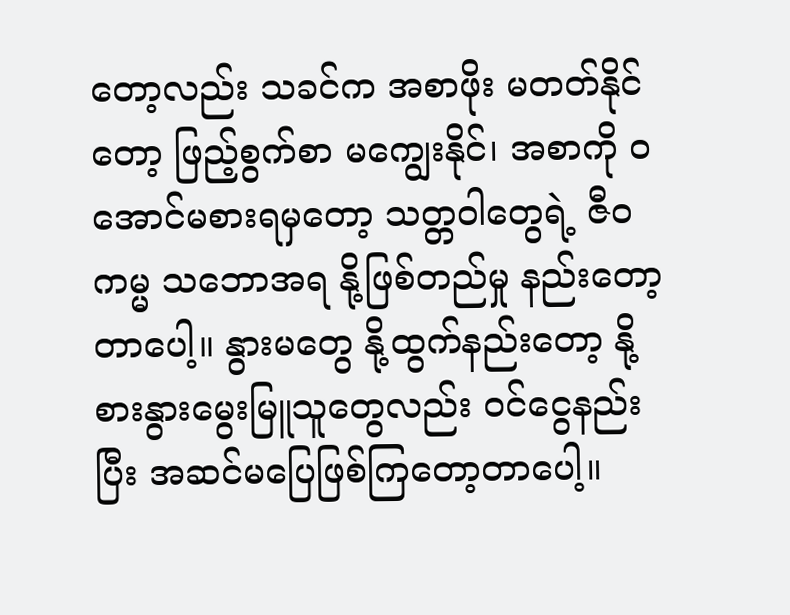တော့လည်း သခင်က အစာဖိုး မတတ်နိုင်တော့ ဖြည့်စွက်စာ မကျွေးနိုင်၊ အစာကို ဝအောင်မစားရမှတော့ သတ္တဝါတွေရဲ့ ဇီဝကမ္မ သဘောအရ နို့ဖြစ်တည်မှု နည်းတော့တာပေါ့။ နွားမတွေ နို့ထွက်နည်းတော့ နို့စားနွားမွေးမြူသူတွေလည်း ဝင်ငွေနည်းပြီး အဆင်မပြေဖြစ်ကြတော့တာပေါ့။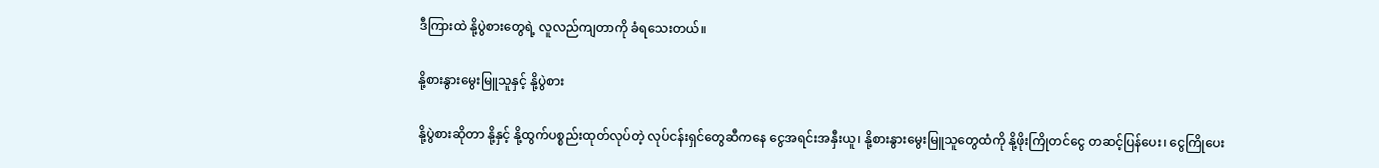ဒီကြားထဲ နို့ပွဲစားတွေရဲ့ လူလည်ကျတာကို ခံရသေးတယ်။

နို့စားနွားမွေးမြူသူနှင့် နို့ပွဲစား

နို့ပွဲစားဆိုတာ နို့နှင့် နို့ထွက်ပစ္စည်းထုတ်လုပ်တဲ့ လုပ်ငန်းရှင်တွေဆီကနေ ငွေအရင်းအနှီးယူ၊ နို့စားနွားမွေးမြူသူတွေထံကို နို့ဖိုးကြိုတင်ငွေ တဆင့်ပြန်ပေး၊ ငွေကြိုပေး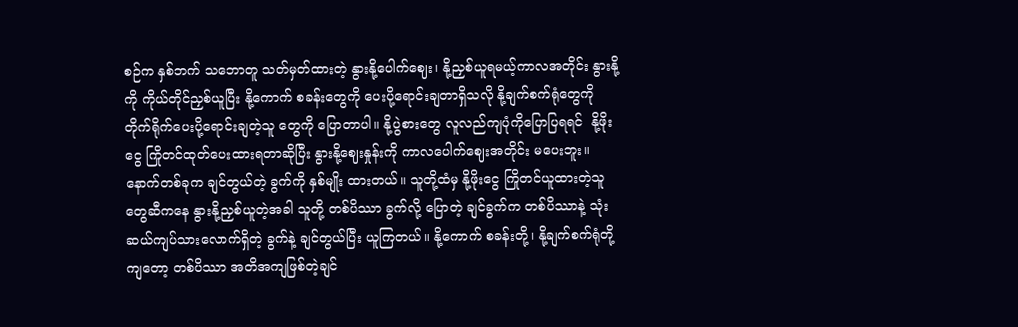စဉ်က နှစ်ဘက် သဘောတူ သတ်မှတ်ထားတဲ့ နွားနို့ပေါက်ဈေး၊ နို့ညှစ်ယူရမယ့်ကာလအတိုင်း နွားနို့ကို ကိုယ်တိုင်ညှစ်ယူပြီး နို့ကောက် စခန်းတွေကို ပေးပို့ရောင်းချတာရှိသလို နို့ချက်စက်ရုံတွေကို တိုက်ရိုက်ပေးပို့ရောင်းချတဲ့သူ တွေကို ပြောတာပါ။ နို့ပွဲစားတွေ လူလည်ကျပုံကိုပြောပြရရင်  နို့ဖိုးငွေ ကြိုတင်ထုတ်ပေးထားရတာဆိုပြီး နွားနို့ဈေးနှုန်းကို ကာလပေါက်ဈေးအတိုင်း မပေးဘူး။ နောက်တစ်ခုက ချင်တွယ်တဲ့ ခွက်ကို နှစ်မျိုး ထားတယ်။ သူတို့ထံမှ နို့ဖိုးငွေ ကြိုတင်ယူထားတဲ့သူတွေဆီကနေ နွားနို့ညှစ်ယူတဲ့အခါ သူတို့ တစ်ပိဿာ ခွက်လို့ ပြောတဲ့ ချင်ခွက်က တစ်ပိဿာနဲ့ သုံးဆယ်ကျပ်သားလောက်ရှိတဲ့ ခွက်နဲ့ ချင်တွယ်ပြီး ယူကြတယ်။ နို့ကောက် စခန်းတို့၊ နို့ချက်စက်ရုံတို့ကျတော့ တစ်ပိဿာ အတိအကျဖြစ်တဲ့ချင်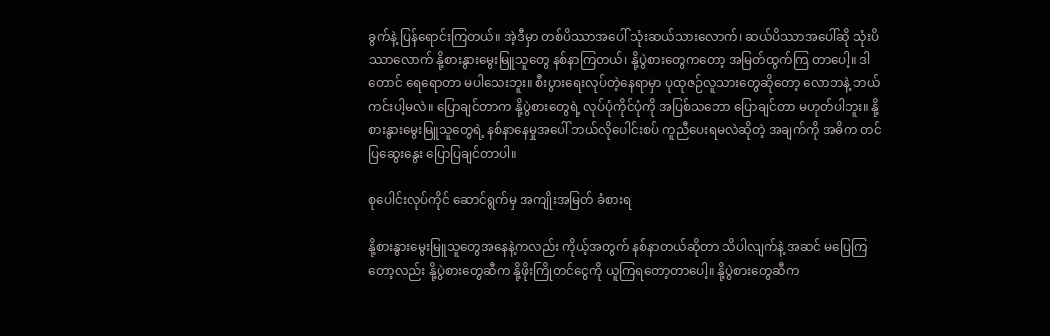ခွက်နဲ့ ပြန်ရောင်းကြတယ်။ အဲ့ဒီမှာ တစ်ပိဿာအပေါ် သုံးဆယ်သားလောက်၊ ဆယ်ပိဿာအပေါ်ဆို သုံးပိဿာလောက် နို့စားနွားမွေးမြူသူတွေ နစ်နာကြတယ်၊ နို့ပွဲစားတွေကတော့ အမြတ်ထွက်ကြ တာပေါ့။ ဒါတောင် ရေရောတာ မပါသေးဘူး။ စီးပွားရေးလုပ်တဲ့နေရာမှာ ပုထုဇဉ်လူသားတွေဆိုတော့ လောဘနဲ့ ဘယ်ကင်းပါ့မလဲ။ ပြောချင်တာက နို့ပွဲစားတွေရဲ့ လုပ်ပုံကိုင်ပုံကို အပြစ်သဘော ပြောချင်တာ မဟုတ်ပါဘူး။ နို့စားနွားမွေးမြူသူတွေရဲ့ နစ်နာနေမှုအပေါ် ဘယ်လိုပေါင်းစပ် ကူညီပေးရမလဲဆိုတဲ့ အချက်ကို အဓိက တင်ပြဆွေးနွေး ပြောပြချင်တာပါ။

စုပေါင်းလုပ်ကိုင် ဆောင်ရွက်မှ အကျိုးအမြတ် ခံစားရ

နို့စားနွားမွေးမြူသူတွေအနေနဲ့ကလည်း ကိုယ့်အတွက် နစ်နာတယ်ဆိုတာ သိပါလျက်နဲ့ အဆင် မပြေကြတော့လည်း နို့ပွဲစားတွေဆီက နို့ဖိုးကြိုတင်ငွေကို ယူကြရတော့တာပေါ့။ နို့ပွဲစားတွေဆီက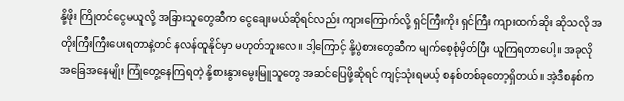နို့ဖိုး ကြိုတင်ငွေမယူလို့ အခြားသူတွေဆီက ငွေချေးမယ်ဆိုရင်လည်း ကျားကြောက်လို့ ရှင်ကြီးကိုး ရှင်ကြီး ကျားထက်ဆိုး ဆိုသလို အတိုးကြီးကြီးပေးရတာနဲ့တင် နလန်ထူနိုင်မှာ မဟုတ်ဘူးလေ။ ဒါ့ကြောင့် နို့ပွဲစားတွေဆီက မျက်စေ့စုံမှိတ်ပြီး ယူကြရတာပေါ့။ အခုလို အခြေအနေမျိုး ကြုံတွေ့နေကြရတဲ့ နို့စားနွားမွေးမြူသူတွေ အဆင်ပြေဖို့ဆိုရင် ကျင့်သုံးရမယ့် စနစ်တစ်ခုတော့ရှိတယ်။ အဲ့ဒီစနစ်က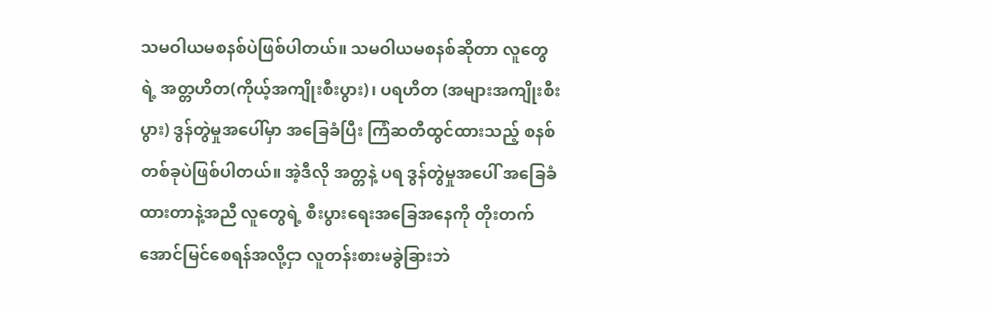သမဝါယမစနစ်ပဲဖြစ်ပါတယ်။ သမဝါယမစနစ်ဆိုတာ လူတွေရဲ့ အတ္တဟိတ(ကိုယ့်အကျိုးစီးပွား)၊ ပရဟိတ (အများအကျိုးစီးပွား) ဒွန်တွဲမှုအပေါ်မှာ အခြေခံပြီး ကြံဆတီထွင်ထားသည့် စနစ်တစ်ခုပဲဖြစ်ပါတယ်။ အဲ့ဒီလို အတ္တနဲ့ ပရ ဒွန်တွဲမှုအပေါ် အခြေခံထားတာနဲ့အညီ လူတွေရဲ့ စီးပွားရေးအခြေအနေကို တိုးတက် အောင်မြင်စေရန်အလို့ငှာ လူတန်းစားမခွဲခြားဘဲ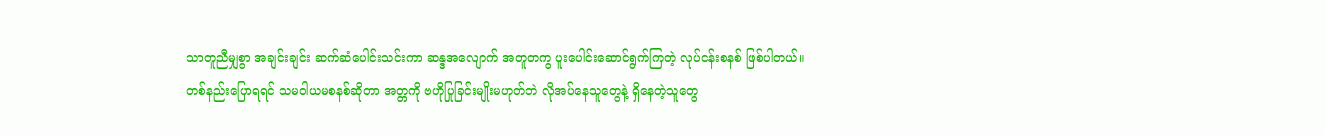သာတူညီမျှစွာ အချင်းချင်း ဆက်ဆံပေါင်းသင်းကာ ဆန္ဒအလျောက် အတူတကွ ပူးပေါင်းဆောင်ရွက်ကြတဲ့ လုပ်ငန်းစနစ် ဖြစ်ပါတယ်။ တစ်နည်းပြောရရင် သမဝါယမစနစ်ဆိုတာ အတ္တကို ဗဟိုပြုခြင်းမျိုးမဟုတ်ဘဲ လိုအပ်နေသူတွေနဲ့ ရှိနေတဲ့သူတွေ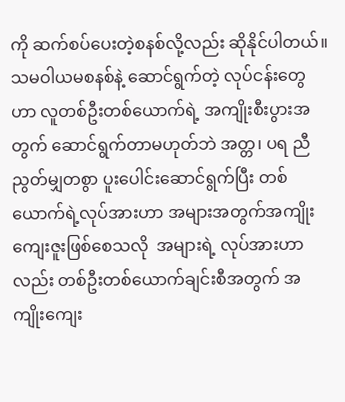ကို ဆက်စပ်ပေးတဲ့စနစ်လို့လည်း ဆိုနိုင်ပါတယ်။ သမဝါယမစနစ်နဲ့ ဆောင်ရွက်တဲ့ လုပ်ငန်းတွေဟာ လူတစ်ဦးတစ်ယောက်ရဲ့ အကျိုးစီးပွားအတွက် ဆောင်ရွက်တာမဟုတ်ဘဲ အတ္တ၊ ပရ ညီညွတ်မျှတစွာ ပူးပေါင်းဆောင်ရွက်ပြီး တစ်ယောက်ရဲ့လုပ်အားဟာ အများအတွက်အကျိုးကျေးဇူးဖြစ်စေသလို  အများရဲ့ လုပ်အားဟာလည်း တစ်ဦးတစ်ယောက်ချင်းစီအတွက် အကျိုးကျေး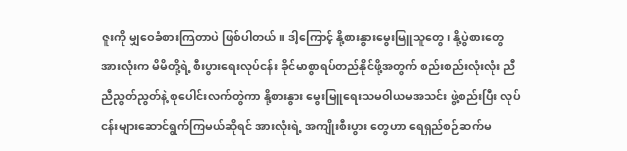ဇူးကို မျှဝေခံစားကြတာပဲ ဖြစ်ပါတယ်။ ဒါ့ကြောင့် နို့စားနွားမွေးမြူသူတွေ၊ နို့ပွဲစားတွေအားလုံးက မိမိတို့ရဲ့ စီးပွားရေးလုပ်ငန်း ခိုင်မာစွာရပ်တည်နိုင်ဖို့အတွက် စည်းစည်းလုံးလုံး ညီညီညွတ်ညွတ်နဲ့ စုပေါင်းလက်တွဲကာ နို့စားနွား မွေးမြူရေးသမဝါယမအသင်း ဖွဲ့စည်းပြီး လုပ်ငန်းများဆောင်ရွက်ကြမယ်ဆိုရင် အားလုံးရဲ့ အကျိုးစီးပွား တွေဟာ ရေရှည်စဉ်ဆက်မ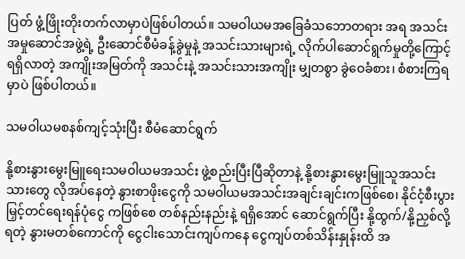ပြတ် ဖွံ့ဖြိုးတိုးတက်လာမှာပဲဖြစ်ပါတယ်။ သမဝါယမအခြေခံသဘောတရား အရ အသင်းအမှုဆောင်အဖွဲ့ရဲ့ ဦးဆောင်စီမံခန့်ခွဲမှုနဲ့ အသင်းသားများရဲ့ လိုက်ပါဆောင်ရွက်မှုတို့ကြောင့် ရရှိလာတဲ့ အကျိုးအမြတ်ကို အသင်းနဲ့ အသင်းသားအကျိုး မျှတစွာ ခွဲဝေခံစား၊ စံစားကြရမှာပဲ ဖြစ်ပါတယ်။

သမဝါယမစနစ်ကျင့်သုံးပြီး စီမံဆောင်ရွက်

နို့စားနွားမွေးမြူရေးသမဝါယမအသင်း ဖွဲ့စည်းပြီးပြီဆိုတာနဲ့ နို့စားနွားမွေးမြူသူအသင်းသားတွေ လိုအပ်နေတဲ့ နွားစာဖိုးငွေကို သမဝါယမအသင်းအချင်းချင်းကဖြစ်စေ၊ နိုင်ငံ့စီးပွားမြှင့်တင်ရေးရန်ပုံငွေ ကဖြစ်စေ တစ်နည်းနည်းနဲ့ ရရှိအောင် ဆောင်ရွက်ပြီး နို့ထွက်/နို့ညှစ်လို့ရတဲ့ နွားမတစ်ကောင်ကို ငွေငါးသောင်းကျပ်ကနေ ငွေကျပ်တစ်သိန်းနှုန်းထိ အ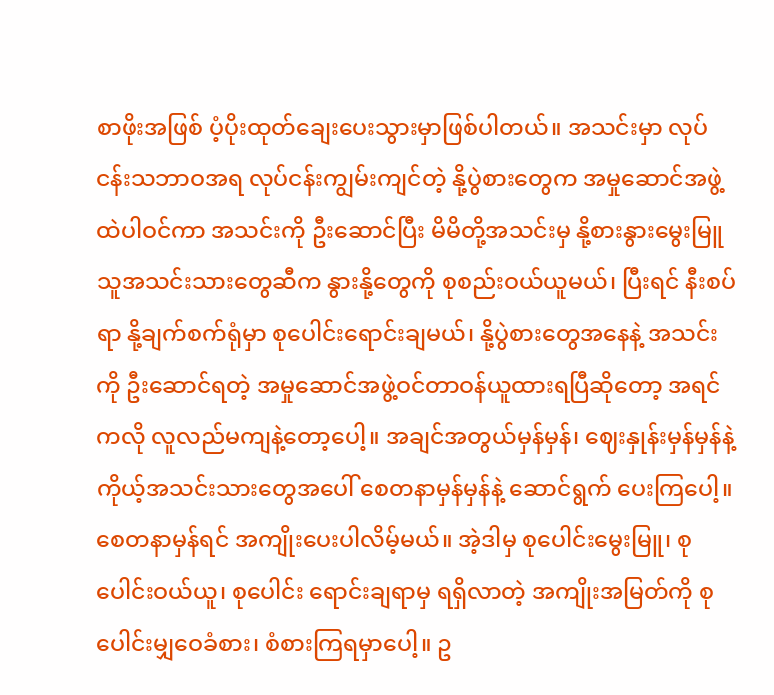စာဖိုးအဖြစ် ပံ့ပိုးထုတ်ချေးပေးသွားမှာဖြစ်ပါတယ်။ အသင်းမှာ လုပ်ငန်းသဘာဝအရ လုပ်ငန်းကျွမ်းကျင်တဲ့ နို့ပွဲစားတွေက အမှုဆောင်အဖွဲ့ထဲပါဝင်ကာ အသင်းကို ဦးဆောင်ပြီး မိမိတို့အသင်းမှ နို့စားနွားမွေးမြူသူအသင်းသားတွေဆီက နွားနို့တွေကို စုစည်းဝယ်ယူမယ်၊ ပြီးရင် နီးစပ်ရာ နို့ချက်စက်ရုံမှာ စုပေါင်းရောင်းချမယ်၊ နို့ပွဲစားတွေအနေနဲ့ အသင်း ကို ဦးဆောင်ရတဲ့ အမှုဆောင်အဖွဲ့ဝင်တာဝန်ယူထားရပြီဆိုတော့ အရင်ကလို လူလည်မကျနဲ့တော့ပေါ့။ အချင်အတွယ်မှန်မှန်၊ ဈေးနှုန်းမှန်မှန်နဲ့ ကိုယ့်အသင်းသားတွေအပေါ် စေတနာမှန်မှန်နဲ့ ဆောင်ရွက် ပေးကြပေါ့။ စေတနာမှန်ရင် အကျိုးပေးပါလိမ့်မယ်။ အဲ့ဒါမှ စုပေါင်းမွေးမြူ၊ စုပေါင်းဝယ်ယူ၊ စုပေါင်း ရောင်းချရာမှ ရရှိလာတဲ့ အကျိုးအမြတ်ကို စုပေါင်းမျှဝေခံစား၊ စံစားကြရမှာပေါ့။ ဥ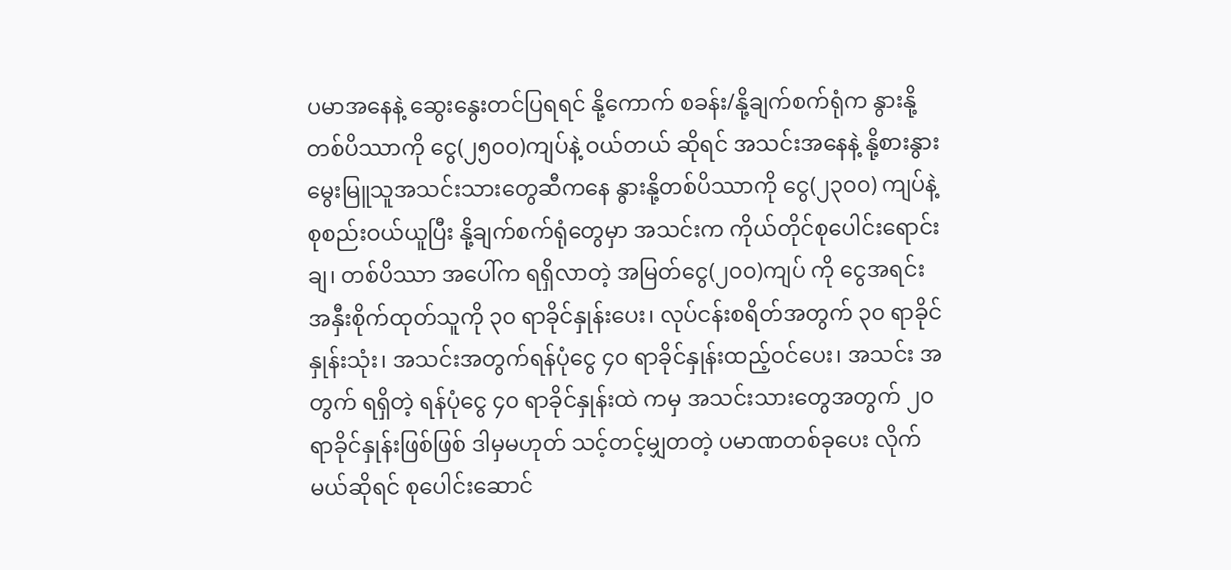ပမာအနေနဲ့ ဆွေးနွေးတင်ပြရရင် နို့ကောက် စခန်း/နို့ချက်စက်ရုံက နွားနို့တစ်ပိဿာကို ငွေ(၂၅၀၀)ကျပ်နဲ့ ဝယ်တယ် ဆိုရင် အသင်းအနေနဲ့ နို့စားနွား မွေးမြူသူအသင်းသားတွေဆီကနေ နွားနို့တစ်ပိဿာကို ငွေ(၂၃၀၀) ကျပ်နဲ့ စုစည်းဝယ်ယူပြီး နို့ချက်စက်ရုံတွေမှာ အသင်းက ကိုယ်တိုင်စုပေါင်းရောင်းချ၊ တစ်ပိဿာ အပေါ်က ရရှိလာတဲ့ အမြတ်ငွေ(၂၀၀)ကျပ် ကို ငွေအရင်းအနှီးစိုက်ထုတ်သူကို ၃၀ ရာခိုင်နှုန်းပေး၊ လုပ်ငန်းစရိတ်အတွက် ၃၀ ရာခိုင်နှုန်းသုံး၊ အသင်းအတွက်ရန်ပုံငွေ ၄၀ ရာခိုင်နှုန်းထည့်ဝင်ပေး၊ အသင်း အတွက် ရရှိတဲ့ ရန်ပုံငွေ ၄၀ ရာခိုင်နှုန်းထဲ ကမှ အသင်းသားတွေအတွက် ၂၀ ရာခိုင်နှုန်းဖြစ်ဖြစ် ဒါမှမဟုတ် သင့်တင့်မျှတတဲ့ ပမာဏတစ်ခုပေး လိုက်မယ်ဆိုရင် စုပေါင်းဆောင်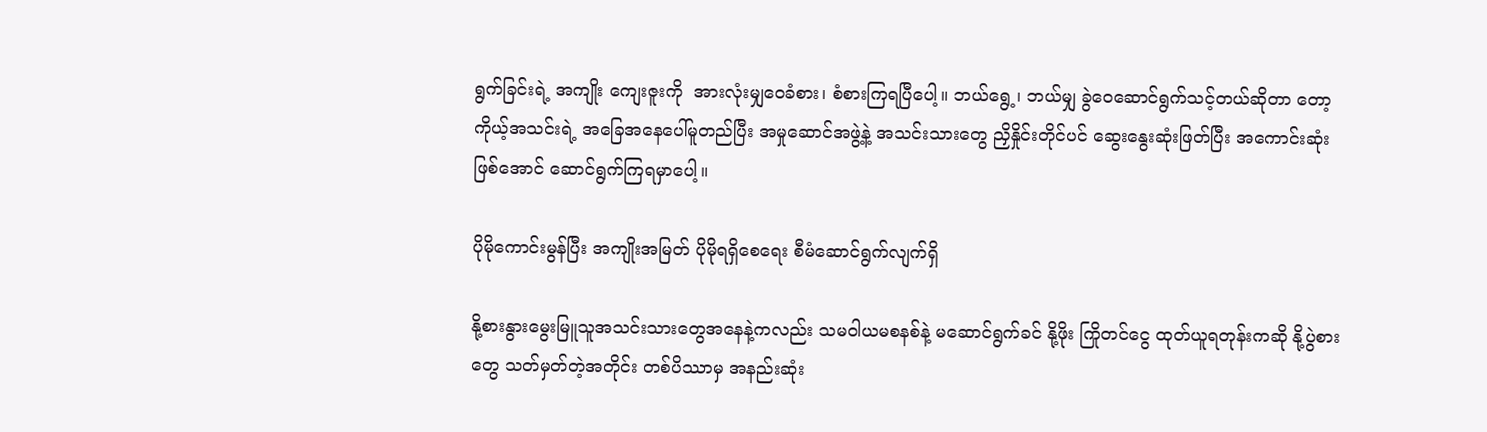ရွက်ခြင်းရဲ့ အကျိုး ကျေးဇူးကို  အားလုံးမျှဝေခံစား၊ စံစားကြရပြီပေါ့။ ဘယ်ရွေ့၊ ဘယ်မျှ ခွဲဝေဆောင်ရွက်သင့်တယ်ဆိုတာ တော့ ကိုယ့်အသင်းရဲ့ အခြေအနေပေါ်မူတည်ပြီး အမှုဆောင်အဖွဲ့နဲ့ အသင်းသားတွေ ညှိနှိုင်းတိုင်ပင် ဆွေးနွေးဆုံးဖြတ်ပြီး အကောင်းဆုံးဖြစ်အောင် ဆောင်ရွက်ကြရမှာပေါ့။

ပိုမိုကောင်းမွန်ပြီး အကျိုးအမြတ် ပိုမိုရရှိစေရေး စီမံဆောင်ရွက်လျက်ရှိ

နို့စားနွားမွေးမြူသူအသင်းသားတွေအနေနဲ့ကလည်း သမဝါယမစနစ်နဲ့ မဆောင်ရွက်ခင် နို့ဖိုး ကြိုတင်ငွေ ထုတ်ယူရတုန်းကဆို နို့ပွဲစားတွေ သတ်မှတ်တဲ့အတိုင်း တစ်ပိဿာမှ အနည်းဆုံး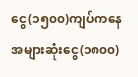ငွေ(၁၅၀၀)ကျပ်ကနေ အများဆုံးငွေ(၁၈၀၀)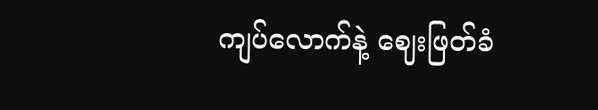ကျပ်လောက်နဲ့ ဈေးဖြတ်ခံ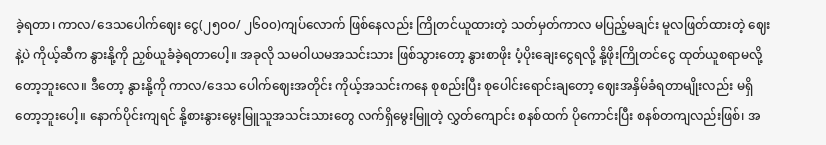ခဲ့ရတာ၊ ကာလ/ဒေသပေါက်ဈေး ငွေ(၂၅၀၀/ ၂၆၀၀)ကျပ်လောက် ဖြစ်နေလည်း ကြိုတင်ယူထားတဲ့ သတ်မှတ်ကာလ မပြည့်မချင်း မူလဖြတ်ထားတဲ့ ဈေးနဲ့ပဲ ကိုယ့်ဆီက နွားနို့ကို ညှစ်ယူခံခဲ့ရတာပေါ့။ အခုလို သမဝါယမအသင်းသား ဖြစ်သွားတော့ နွားစာဖိုး ပံ့ပိုးချေးငွေရလို့ နို့ဖိုးကြိုတင်ငွေ ထုတ်ယူစရာမလို့တော့ဘူးလေ။ ဒီတော့ နွားနို့ကို ကာလ/ဒေသ ပေါက်ဈေးအတိုင်း ကိုယ့်အသင်းကနေ စုစည်းပြီး စုပေါင်းရောင်းချတော့ ဈေးအနှိမ်ခံရတာမျိုးလည်း မရှိတော့ဘူးပေါ့။ နောက်ပိုင်းကျရင် နို့စားနွားမွေးမြူသူအသင်းသားတွေ လက်ရှိမွေးမြူတဲ့ လွှတ်ကျောင်း စနစ်ထက် ပိုကောင်းပြီး စနစ်တကျလည်းဖြစ်၊ အ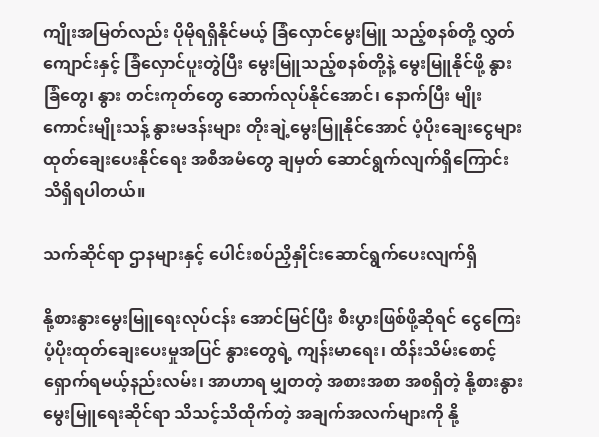ကျိုးအမြတ်လည်း ပိုမိုရရှိနိုင်မယ့် ခြံလှောင်မွေးမြူ သည့်စနစ်တို့ လွှတ်ကျောင်းနှင့် ခြံလှောင်ပူးတွဲပြီး မွေးမြူသည့်စနစ်တို့နဲ့ မွေးမြူနိုင်ဖို့ နွားခြံတွေ၊ နွား တင်းကုတ်တွေ ဆောက်လုပ်နိုင်အောင်၊ နောက်ပြီး မျိုးကောင်းမျိုးသန့် နွားမဒန်းများ တိုးချဲ့မွေးမြူနိုင်အောင် ပံ့ပိုးချေးငွေများ ထုတ်ချေးပေးနိုင်ရေး အစီအမံတွေ ချမှတ် ဆောင်ရွက်လျက်ရှိကြောင်း သိရှိရပါတယ်။

သက်ဆိုင်ရာ ဌာနများနှင့် ပေါင်းစပ်ညှိနှိုင်းဆောင်ရွက်ပေးလျက်ရှိ

နို့စားနွားမွေးမြူရေးလုပ်ငန်း အောင်မြင်ပြီး စီးပွားဖြစ်ဖို့ဆိုရင် ငွေကြေးပံ့ပိုးထုတ်ချေးပေးမှုအပြင် နွားတွေရဲ့ ကျန်းမာရေး၊ ထိန်းသိမ်းစောင့်ရှောက်ရမယ့်နည်းလမ်း၊ အာဟာရ မျှတတဲ့ အစားအစာ အစရှိတဲ့ နို့စားနွားမွေးမြူရေးဆိုင်ရာ သိသင့်သိထိုက်တဲ့ အချက်အလက်များကို နို့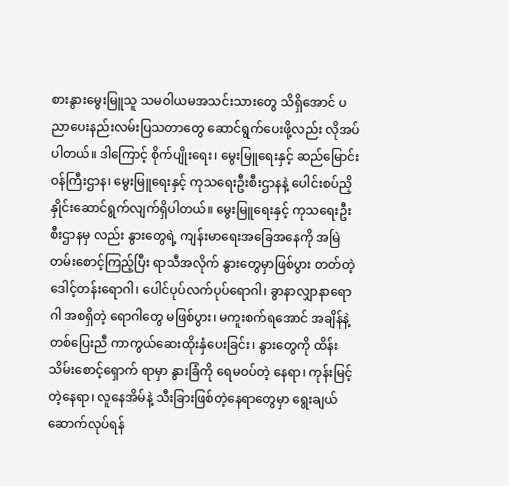စားနွားမွေးမြူသူ သမဝါယမအသင်းသားတွေ သိရှိအောင် ပညာပေးနည်းလမ်းပြသတာတွေ ဆောင်ရွက်ပေးဖို့လည်း လိုအပ်ပါတယ်။ ဒါကြောင့် စိုက်ပျိုးရေး၊ မွေးမြူရေးနှင့် ဆည်မြောင်းဝန်ကြီးဌာန၊ မွေးမြူရေးနှင့် ကုသရေးဦးစီးဌာနနဲ့ ပေါင်းစပ်ညှိနှိုင်းဆောင်ရွက်လျက်ရှိပါတယ်။ မွေးမြူရေးနှင့် ကုသရေးဦးစီးဌာနမှ လည်း နွားတွေရဲ့ ကျန်းမာရေးအခြေအနေကို အမြဲတမ်းစောင့်ကြည့်ပြီး ရာသီအလိုက် နွားတွေမှာဖြစ်ပွား တတ်တဲ့ ဒေါင့်တန်းရောဂါ၊ ပေါင်ပုပ်လက်ပုပ်ရောဂါ၊ ခွာနာလျှာနာရောဂါ အစရှိတဲ့ ရောဂါတွေ မဖြစ်ပွား၊ မကူးစက်ရအောင် အချိန်နဲ့တစ်ပြေးညီ ကာကွယ်ဆေးထိုးနှံပေးခြင်း၊ နွားတွေကို ထိန်းသိမ်းစောင့်ရှောက် ရာမှာ နွားခြံကို ရေမဝပ်တဲ့ နေရာ၊ ကုန်းမြင့်တဲ့နေရာ၊ လူနေအိမ်နဲ့ သီးခြားဖြစ်တဲ့နေရာတွေမှာ ရွေးချယ် ဆောက်လုပ်ရန်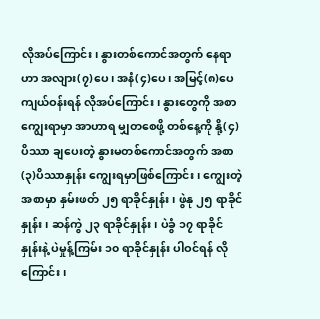လိုအပ်ကြောင်း၊ နွားတစ်ကောင်အတွက် နေရာဟာ အလျား(၇)ပေ၊ အနံ(၄)ပေ၊ အမြင့်(၈)ပေ ကျယ်ဝန်းရန် လိုအပ်ကြောင်း၊ နွားတွေကို အစာကျွေးရာမှာ အာဟာရ မျှတစေဖို့ တစ်နေ့ကို နို့(၄)ပိဿာ ချပေးတဲ့ နွားမတစ်ကောင်အတွက် အစာ(၃)ပိဿာနှုန်း ကျွေးရမှာဖြစ်ကြောင်း၊ ကျွေးတဲ့အစာမှာ နှမ်းဖတ် ၂၅ ရာခိုင်နှုန်း၊ ဖွဲနု ၂၅ ရာခိုင်နှုန်း၊ ဆန်ကွဲ ၂၃ ရာခိုင်နှုန်း၊ ပဲခွံ ၁၇ ရာခိုင်နှုန်းနဲ့ ပဲမှုန့်ကြမ်း ၁၀ ရာခိုင်နှုန်း ပါဝင်ရန် လိုကြောင်း၊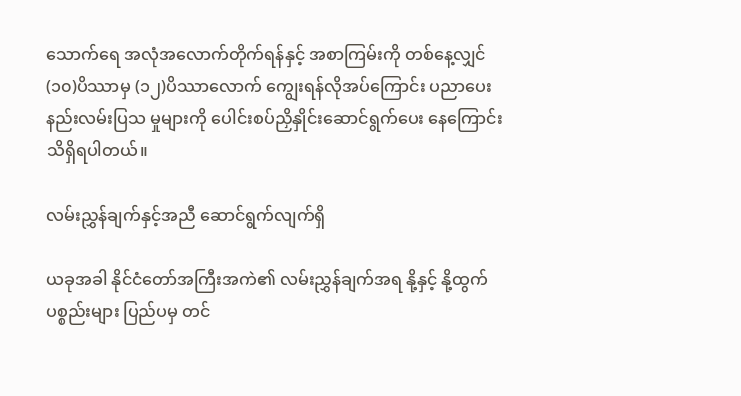သောက်ရေ အလုံအလောက်တိုက်ရန်နှင့် အစာကြမ်းကို တစ်နေ့လျှင် (၁၀)ပိဿာမှ (၁၂)ပိဿာလောက် ကျွေးရန်လိုအပ်ကြောင်း ပညာပေးနည်းလမ်းပြသ မှုများကို ပေါင်းစပ်ညှိနှိုင်းဆောင်ရွက်ပေး နေကြောင်း သိရှိရပါတယ်။

လမ်းညွှန်ချက်နှင့်အညီ ဆောင်ရွက်လျက်ရှိ

ယခုအခါ နိုင်ငံတော်အကြီးအကဲ၏ လမ်းညွှန်ချက်အရ နို့နှင့် နို့ထွက်ပစ္စည်းများ ပြည်ပမှ တင်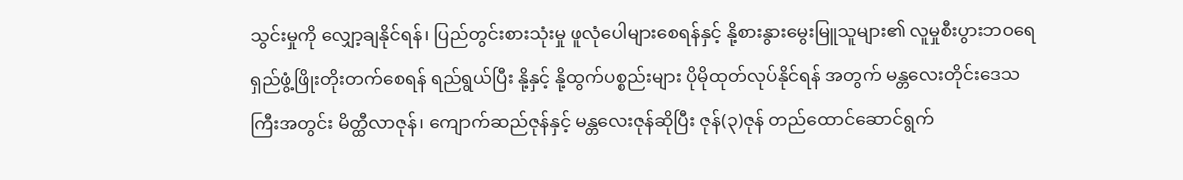သွင်းမှုကို လျှော့ချနိုင်ရန်၊ ပြည်တွင်းစားသုံးမှု ဖူလုံပေါများစေရန်နှင့် နို့စားနွားမွေးမြူသူများ၏ လူမှုစီးပွားဘဝရေရှည်ဖွံ့ဖြိုးတိုးတက်စေရန် ရည်ရွယ်ပြီး နို့နှင့် နို့ထွက်ပစ္စည်းများ ပိုမိုထုတ်လုပ်နိုင်ရန် အတွက် မန္တလေးတိုင်းဒေသကြီးအတွင်း မိတ္ထီလာဇုန်၊ ကျောက်ဆည်ဇုန်နှင့် မန္တလေးဇုန်ဆိုပြီး ဇုန်(၃)ဇုန် တည်ထောင်ဆောင်ရွက်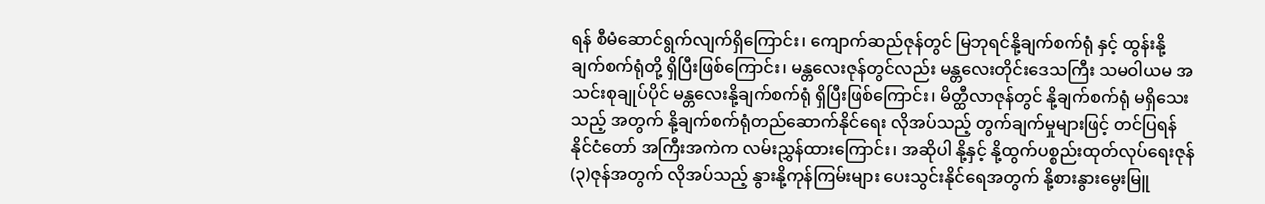ရန် စီမံဆောင်ရွက်လျက်ရှိကြောင်း၊ ကျောက်ဆည်ဇုန်တွင် မြဘုရင်နို့ချက်စက်ရုံ နှင့် ထွန်းနို့ချက်စက်ရုံတို့ ရှိပြီးဖြစ်ကြောင်း၊ မန္တလေးဇုန်တွင်လည်း မန္တလေးတိုင်းဒေသကြီး သမဝါယမ အသင်းစုချုပ်ပိုင် မန္တလေးနို့ချက်စက်ရုံ ရှိပြီးဖြစ်ကြောင်း၊ မိတ္ထီလာဇုန်တွင် နို့ချက်စက်ရုံ မရှိသေးသည့် အတွက် နို့ချက်စက်ရုံတည်ဆောက်နိုင်ရေး လိုအပ်သည့် တွက်ချက်မှုများဖြင့် တင်ပြရန် နိုင်ငံတော် အကြီးအကဲက လမ်းညွှန်ထားကြောင်း၊ အဆိုပါ နို့နှင့် နို့ထွက်ပစ္စည်းထုတ်လုပ်ရေးဇုန်(၃)ဇုန်အတွက် လိုအပ်သည့် နွားနို့ကုန်ကြမ်းများ ပေးသွင်းနိုင်ရေအတွက် နို့စားနွားမွေးမြူ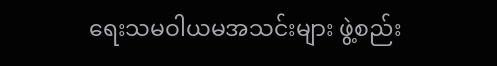ရေးသမဝါယမအသင်းများ ဖွဲ့စည်း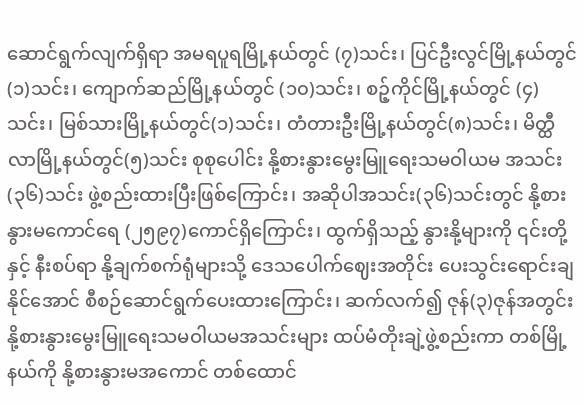ဆောင်ရွက်လျက်ရှိရာ အမရပူရမြို့နယ်တွင် (၇)သင်း၊ ပြင်ဦးလွင်မြို့နယ်တွင်(၁)သင်း၊ ကျောက်ဆည်မြို့နယ်တွင် (၁၀)သင်း၊ စဉ့်ကိုင်မြို့နယ်တွင် (၄)သင်း၊ မြစ်သားမြို့နယ်တွင်(၁)သင်း၊ တံတားဦးမြို့နယ်တွင်(၈)သင်း၊ မိတ္ထီလာမြို့နယ်တွင်(၅)သင်း စုစုပေါင်း နို့စားနွားမွေးမြူရေးသမဝါယမ အသင်း(၃၆)သင်း ဖွဲ့စည်းထားပြီးဖြစ်ကြောင်း၊ အဆိုပါအသင်း(၃၆)သင်းတွင် နို့စားနွားမကောင်ရေ (၂၅၉၇)ကောင်ရှိကြောင်း၊ ထွက်ရှိသည့် နွားနို့များကို ၎င်းတို့နှင့် နီးစပ်ရာ နို့ချက်စက်ရုံများသို့ ဒေသပေါက်ဈေးအတိုင်း ပေးသွင်းရောင်းချနိုင်အောင် စီစဉ်ဆောင်ရွက်ပေးထားကြောင်း၊ ဆက်လက်၍ ဇုန်(၃)ဇုန်အတွင်း နို့စားနွားမွေးမြူရေးသမဝါယမအသင်းများ ထပ်မံတိုးချဲ့ဖွဲ့စည်းကာ တစ်မြို့နယ်ကို နို့စားနွားမအကောင် တစ်ထောင်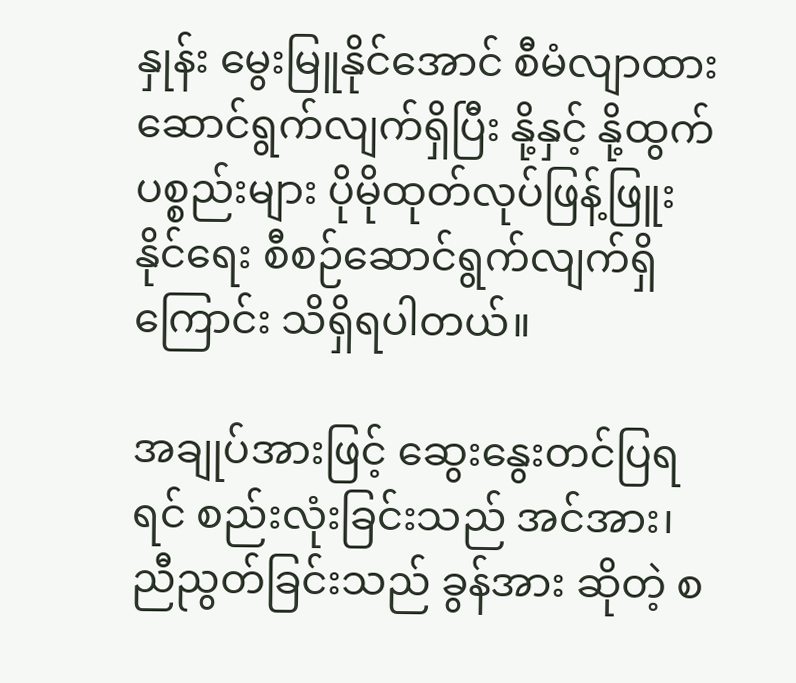နှုန်း မွေးမြူနိုင်အောင် စီမံလျာထားဆောင်ရွက်လျက်ရှိပြီး နို့နှင့် နို့ထွက်ပစ္စည်းများ ပိုမိုထုတ်လုပ်ဖြန့်ဖြူးနိုင်ရေး စီစဉ်ဆောင်ရွက်လျက်ရှိကြောင်း သိရှိရပါတယ်။

အချုပ်အားဖြင့် ဆွေးနွေးတင်ပြရရင် စည်းလုံးခြင်းသည် အင်အား၊ ညီညွတ်ခြင်းသည် ခွန်အား ဆိုတဲ့ စ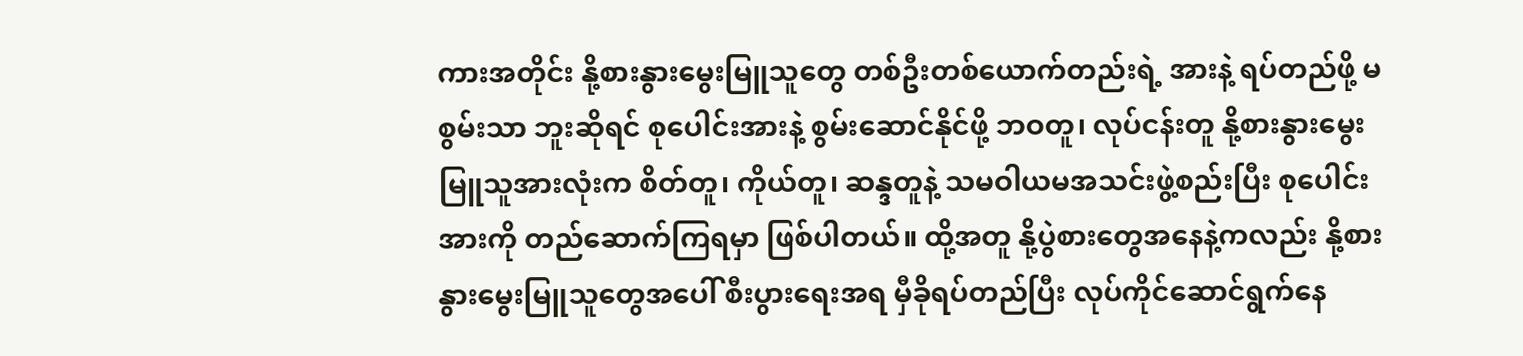ကားအတိုင်း နို့စားနွားမွေးမြူသူတွေ တစ်ဦးတစ်ယောက်တည်းရဲ့ အားနဲ့ ရပ်တည်ဖို့ မစွမ်းသာ ဘူးဆိုရင် စုပေါင်းအားနဲ့ စွမ်းဆောင်နိုင်ဖို့ ဘဝတူ၊ လုပ်ငန်းတူ နို့စားနွားမွေးမြူသူအားလုံးက စိတ်တူ၊ ကိုယ်တူ၊ ဆန္ဒတူနဲ့ သမဝါယမအသင်းဖွဲ့စည်းပြီး စုပေါင်းအားကို တည်ဆောက်ကြရမှာ ဖြစ်ပါတယ်။ ထို့အတူ နို့ပွဲစားတွေအနေနဲ့ကလည်း နို့စားနွားမွေးမြူသူတွေအပေါ် စီးပွားရေးအရ မှီခိုရပ်တည်ပြီး လုပ်ကိုင်ဆောင်ရွက်နေ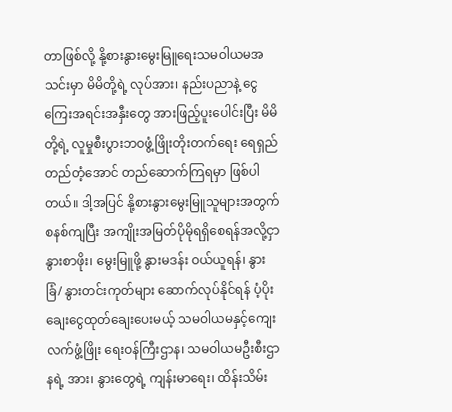တာဖြစ်လို့ နို့စားနွားမွေးမြူရေးသမဝါယမအသင်းမှာ မိမိတို့ရဲ့ လုပ်အား၊ နည်းပညာနဲ့ ငွေကြေးအရင်းအနှီးတွေ အားဖြည့်ပူးပေါင်းပြီး မိမိတို့ရဲ့ လူမှုစီးပွားဘဝဖွံ့ဖြိုးတိုးတက်ရေး ရေရှည်တည်တံ့အောင် တည်ဆောက်ကြရမှာ ဖြစ်ပါတယ်။ ဒါ့အပြင် နို့စားနွားမွေးမြူသူများအတွက် စနစ်ကျပြီး အကျိုးအမြတ်ပိုမိုရရှိစေရန်အလို့ငှာ နွားစာဖိုး၊ မွေးမြူဖို့ နွားမဒန်း ဝယ်ယူရန်၊ နွားခြံ/ နွားတင်းကုတ်များ ဆောက်လုပ်နိုင်ရန် ပံ့ပိုးချေးငွေထုတ်ချေးပေးမယ့် သမဝါယမနှင့်ကျေးလက်ဖွံ့ဖြိုး ရေးဝန်ကြီးဌာန၊ သမဝါယမဦးစီးဌာနရဲ့ အား၊ နွားတွေရဲ့ ကျန်းမာရေး၊ ထိန်းသိမ်း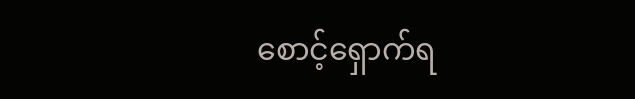စောင့်ရှောက်ရ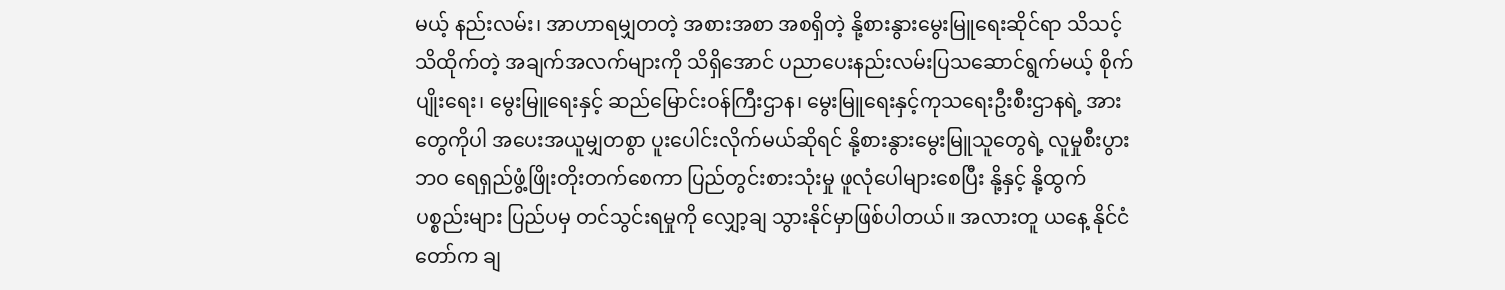မယ့် နည်းလမ်း၊ အာဟာရမျှတတဲ့ အစားအစာ အစရှိတဲ့ နို့စားနွားမွေးမြူရေးဆိုင်ရာ သိသင့်သိထိုက်တဲ့ အချက်အလက်များကို သိရှိအောင် ပညာပေးနည်းလမ်းပြသဆောင်ရွက်မယ့် စိုက်ပျိုးရေး၊ မွေးမြူရေးနှင့် ဆည်မြောင်းဝန်ကြီးဌာန၊ မွေးမြူရေးနှင့်ကုသရေးဦးစီးဌာနရဲ့ အားတွေကိုပါ အပေးအယူမျှတစွာ ပူးပေါင်းလိုက်မယ်ဆိုရင် နို့စားနွားမွေးမြူသူတွေရဲ့ လူမှုစီးပွားဘဝ ရေရှည်ဖွံ့ဖြိုးတိုးတက်စေကာ ပြည်တွင်းစားသုံးမှု ဖူလုံပေါများစေပြီး နို့နှင့် နို့ထွက် ပစ္စည်းများ ပြည်ပမှ တင်သွင်းရမှုကို လျှော့ချ သွားနိုင်မှာဖြစ်ပါတယ်။ အလားတူ ယနေ့ နိုင်ငံတော်က ချ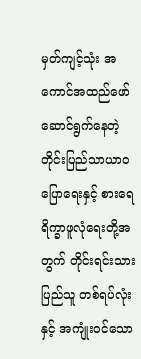မှတ်ကျင့်သုံး အကောင်အထည်ဖော် ဆောင်ရွက်နေတဲ့ တိုင်းပြည်သာယာဝပြောရေးနှင့် စားရေရိက္ခာဖူလုံရေးတို့အတွက် တိုင်းရင်းသား ပြည်သူ တစ်ရပ်လုံးနှင့် အကျုံးဝင်သော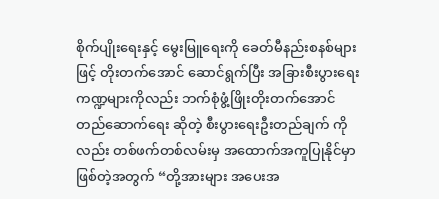စိုက်ပျိုးရေးနှင့် မွေးမြူရေးကို ခေတ်မီနည်းစနစ်များဖြင့် တိုးတက်အောင် ဆောင်ရွက်ပြီး အခြားစီးပွားရေးကဏ္ဍများကိုလည်း ဘက်စုံဖွံ့ဖြိုးတိုးတက်အောင် တည်ဆောက်ရေး ဆိုတဲ့ စီးပွားရေးဦးတည်ချက် ကိုလည်း တစ်ဖက်တစ်လမ်းမှ အထောက်အကူပြုနိုင်မှာ ဖြစ်တဲ့အတွက် “တို့အားများ အပေးအ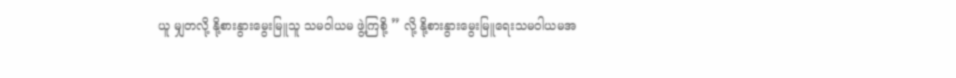ယူ မျှတလို့ နို့စားနွားမွေးမြူသူ သမဝါယမ ဖွဲ့ကြစို့ ” လို့ နို့စားနွားမွေးမြူရေးသမဝါယမအ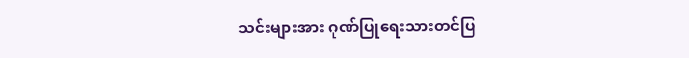သင်းများအား ဂုဏ်ပြုရေးသားတင်ပြ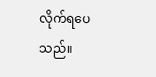လိုက်ရပေသည်။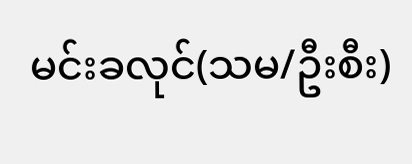မင်းခလုင်(သမ/ဦးစီး)